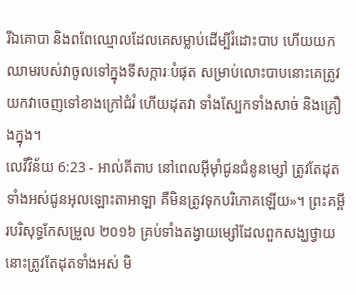រីឯគោបា និងពពែឈ្មោលដែលគេសម្លាប់ដើម្បីរំដោះបាប ហើយយកឈាមរបស់វាចូលទៅក្នុងទីសក្ការៈបំផុត សម្រាប់លោះបាបនោះគេត្រូវយកវាចេញទៅខាងក្រៅជំរំ ហើយដុតវា ទាំងស្បែកទាំងសាច់ និងគ្រឿងក្នុង។
លេវីវិន័យ 6:23 - អាល់គីតាប នៅពេលអ៊ីមុាំជូនជំនូនម្សៅ ត្រូវតែដុតទាំងអស់ជូនអុលឡោះតាអាឡា គឺមិនត្រូវទុកបរិភោគឡើយ»។ ព្រះគម្ពីរបរិសុទ្ធកែសម្រួល ២០១៦ គ្រប់ទាំងតង្វាយម្សៅដែលពួកសង្ឃថ្វាយ នោះត្រូវតែដុតទាំងអស់ មិ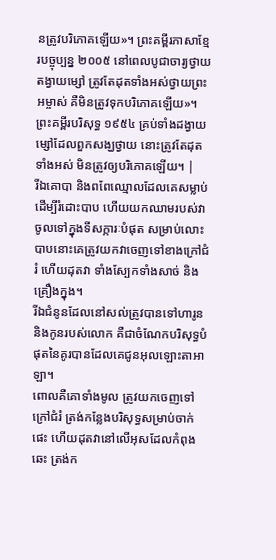នត្រូវបរិភោគឡើយ»។ ព្រះគម្ពីរភាសាខ្មែរបច្ចុប្បន្ន ២០០៥ នៅពេលបូជាចារ្យថ្វាយតង្វាយម្សៅ ត្រូវតែដុតទាំងអស់ថ្វាយព្រះអម្ចាស់ គឺមិនត្រូវទុកបរិភោគឡើយ»។ ព្រះគម្ពីរបរិសុទ្ធ ១៩៥៤ គ្រប់ទាំងដង្វាយម្សៅដែលពួកសង្ឃថ្វាយ នោះត្រូវតែដុតទាំងអស់ មិនត្រូវឲ្យបរិភោគឡើយ។ |
រីឯគោបា និងពពែឈ្មោលដែលគេសម្លាប់ដើម្បីរំដោះបាប ហើយយកឈាមរបស់វាចូលទៅក្នុងទីសក្ការៈបំផុត សម្រាប់លោះបាបនោះគេត្រូវយកវាចេញទៅខាងក្រៅជំរំ ហើយដុតវា ទាំងស្បែកទាំងសាច់ និងគ្រឿងក្នុង។
រីឯជំនូនដែលនៅសល់ត្រូវបានទៅហារូន និងកូនរបស់លោក គឺជាចំណែកបរិសុទ្ធបំផុតនៃគូរបានដែលគេជូនអុលឡោះតាអាឡា។
ពោលគឺគោទាំងមូល ត្រូវយកចេញទៅក្រៅជំរំ ត្រង់កន្លែងបរិសុទ្ធសម្រាប់ចាក់ផេះ ហើយដុតវានៅលើអុសដែលកំពុងឆេះ ត្រង់ក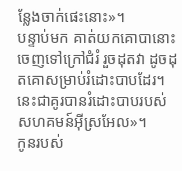ន្លែងចាក់ផេះនោះ»។
បន្ទាប់មក គាត់យកគោបានោះចេញទៅក្រៅជំរំ រួចដុតវា ដូចដុតគោសម្រាប់រំដោះបាបដែរ។ នេះជាគូរបានរំដោះបាបរបស់សហគមន៍អ៊ីស្រអែល»។
កូនរបស់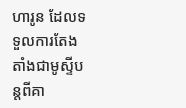ហារូន ដែលទទួលការតែងតាំងជាមូស្ទីបន្តពីគា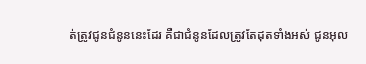ត់ត្រូវជូនជំនូននេះដែរ គឺជាជំនូនដែលត្រូវតែដុតទាំងអស់ ជូនអុល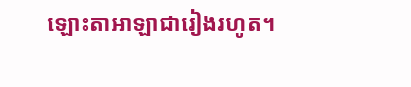ឡោះតាអាឡាជារៀងរហូត។